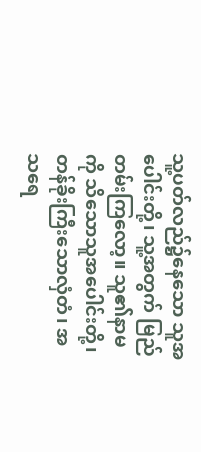သူ့ပတ်လည်၌နေသော သူအပေါင်းတို့၊ သူ့အတွက် မြည်တမ်းကြလော့။ သူ၏နာမကို သိသောသူအပေါင်းတို့၊ တန်ခိုးကြီးသောလှံတံ၊ အသရေ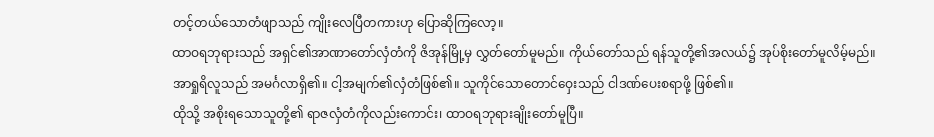တင့်တယ်သောတံဖျာသည် ကျိုးလေပြီတကားဟု ပြောဆိုကြလော့။
ထာဝရဘုရားသည် အရှင်၏အာဏာတော်လှံတံကို ဇိအုန်မြို့မှ လွှတ်တော်မူမည်။ ကိုယ်တော်သည် ရန်သူတို့၏အလယ်၌ အုပ်စိုးတော်မူလိမ့်မည်။
အာရှုရိလူသည် အမင်္ဂလာရှိ၏။ ငါ့အမျက်၏လှံတံဖြစ်၏။ သူကိုင်သောတောင်ဝှေးသည် ငါဒဏ်ပေးစရာဖို့ ဖြစ်၏။
ထိုသို့ အစိုးရသောသူတို့၏ ရာဇလှံတံကိုလည်းကောင်း၊ ထာဝရဘုရားချိုးတော်မူပြီ။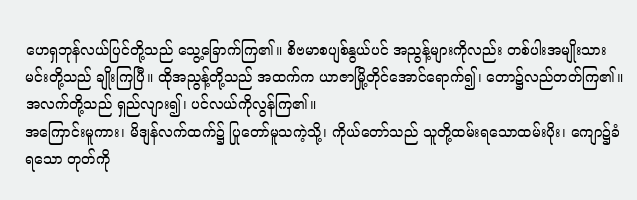ဟေရှဘုန်လယ်ပြင်တို့သည် သွေ့ခြောက်ကြ၏။ စိဗမာစပျစ်နွယ်ပင် အညွန့်များကိုလည်း တစ်ပါးအမျိုးသားမင်းတို့သည် ချိုးကြပြီ။ ထိုအညွန့်တို့သည် အထက်က ယာဇာမြို့တိုင်အောင်ရောက်၍၊ တော၌လည်တတ်ကြ၏။ အလက်တို့သည် ရှည်လျား၍၊ ပင်လယ်ကိုလွန်ကြ၏။
အကြောင်းမူကား၊ မိဒျန်လက်ထက်၌ ပြုတော်မူသကဲ့သို့၊ ကိုယ်တော်သည် သူတို့ထမ်းရသောထမ်းပိုး၊ ကျော၌ခံရသော တုတ်ကို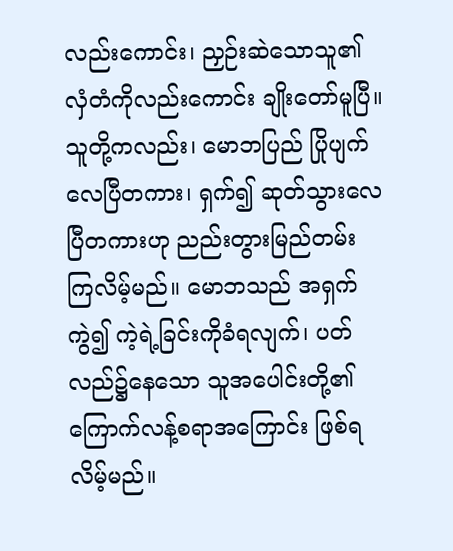လည်းကောင်း၊ ညှဉ်းဆဲသောသူ၏ လှံတံကိုလည်းကောင်း ချိုးတော်မူပြီ။
သူတို့ကလည်း၊ မောဘပြည် ပြိုပျက်လေပြီတကား၊ ရှက်၍ ဆုတ်သွားလေပြီတကားဟု ညည်းတွားမြည်တမ်း ကြလိမ့်မည်။ မောဘသည် အရှက်ကွဲ၍ ကဲ့ရဲ့ခြင်းကိုခံရလျက်၊ ပတ်လည်၌နေသော သူအပေါင်းတို့၏ ကြောက်လန့်စရာအကြောင်း ဖြစ်ရလိမ့်မည်။